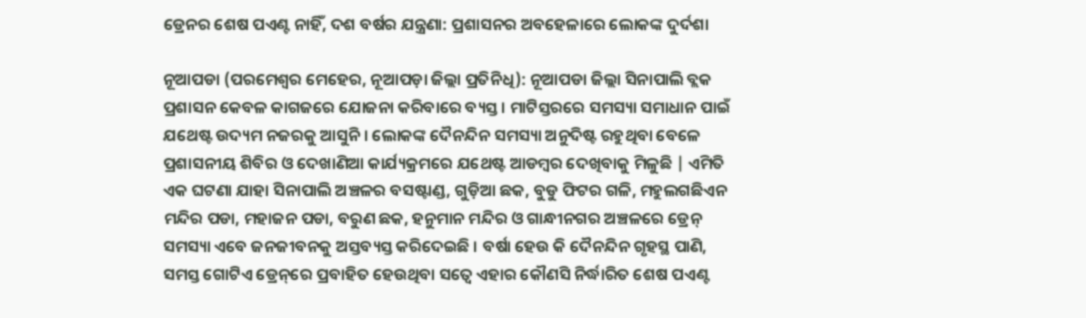ଡ୍ରେନର ଶେଷ ପଏଣ୍ଟ ନାହିଁ, ଦଶ ବର୍ଷର ଯନ୍ତ୍ରଣା: ପ୍ରଶାସନର ଅବହେଳାରେ ଲୋକଙ୍କ ଦୁର୍ଦଶା

ନୂଆପଡା (ପରମେଶ୍ୱର ମେହେର, ନୂଆପଡ଼ା ଜିଲ୍ଲା ପ୍ରତିନିଧି): ନୂଆପଡା ଜିଲ୍ଲା ସିନାପାଲି ବ୍ଲକ ପ୍ରଶାସନ କେବଳ କାଗଜରେ ଯୋଜନା କରିବାରେ ବ୍ୟସ୍ତ । ମାଟିସ୍ତରରେ ସମସ୍ୟା ସମାଧାନ ପାଇଁ ଯଥେଷ୍ଟ ଉଦ୍ୟମ ନଜରକୁ ଆସୁନି । ଲୋକଙ୍କ ଦୈନନ୍ଦିନ ସମସ୍ୟା ଅନୁଦିଷ୍ଟ ରହୁଥିବା ବେଳେ ପ୍ରଶାସନୀୟ ଶିବିର ଓ ଦେଖାଣିଆ କାର୍ଯ୍ୟକ୍ରମରେ ଯଥେଷ୍ଟ ଆଡମ୍ବର ଦେଖିବାକୁ ମିଳୁଛି | ଏମିତି ଏକ ଘଟଣା ଯାହା ସିନାପାଲି ଅଞ୍ଚଳର ବସଷ୍ଟାଣ୍ଡ, ଗୁଡ଼ିଆ ଛକ, ବୁଡୁ ଫିଟର ଗଳି, ମହୁଲଗଛିଏନ ମନ୍ଦିର ପଡା, ମହାଜନ ପଡା, ବରୁଣ ଛକ, ହନୁମାନ ମନ୍ଦିର ଓ ଗାନ୍ଧୀନଗର ଅଞ୍ଚଳରେ ଡ୍ରେନ୍ ସମସ୍ୟା ଏବେ ଜନଜୀବନକୁ ଅସ୍ତବ୍ୟସ୍ତ କରିଦେଇଛି । ବର୍ଷା ହେଉ କି ଦୈନନ୍ଦିନ ଗୃହସ୍ଥ ପାଣି, ସମସ୍ତ ଗୋଟିଏ ଡ୍ରେନ୍‌ରେ ପ୍ରବାହିତ ହେଉଥିବା ସତ୍ୱେ ଏହାର କୌଣସି ନିର୍ଦ୍ଧାରିତ ଶେଷ ପଏଣ୍ଟ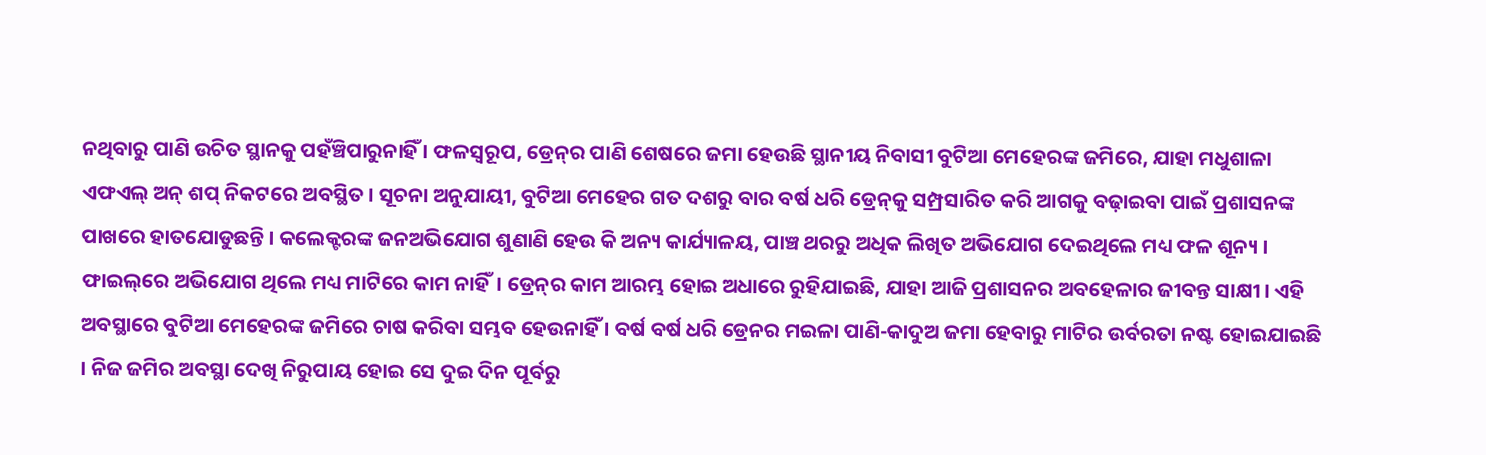ନଥିବାରୁ ପାଣି ଉଚିତ ସ୍ଥାନକୁ ପହଁଞ୍ଚିପାରୁନାହିଁ । ଫଳସ୍ୱରୂପ, ଡ୍ରେନ୍‌ର ପାଣି ଶେଷରେ ଜମା ହେଉଛି ସ୍ଥାନୀୟ ନିବାସୀ ବୁଟିଆ ମେହେରଙ୍କ ଜମିରେ, ଯାହା ମଧୁଶାଳା ଏଫଏଲ୍ ଅନ୍ ଶପ୍‌ ନିକଟରେ ଅବସ୍ଥିତ । ସୂଚନା ଅନୁଯାୟୀ, ବୁଟିଆ ମେହେର ଗତ ଦଶରୁ ବାର ବର୍ଷ ଧରି ଡ୍ରେନ୍‌କୁ ସମ୍ପ୍ରସାରିତ କରି ଆଗକୁ ବଢ଼ାଇବା ପାଇଁ ପ୍ରଶାସନଙ୍କ ପାଖରେ ହାତଯୋଡୁଛନ୍ତି । କଲେକ୍ଟରଙ୍କ ଜନଅଭିଯୋଗ ଶୁଣାଣି ହେଉ କି ଅନ୍ୟ କାର୍ଯ୍ୟାଳୟ, ପାଞ୍ଚ ଥରରୁ ଅଧିକ ଲିଖିତ ଅଭିଯୋଗ ଦେଇଥିଲେ ମଧ୍ୟ ଫଳ ଶୂନ୍ୟ । ଫାଇଲ୍‌ରେ ଅଭିଯୋଗ ଥିଲେ ମଧ୍ୟ ମାଟିରେ କାମ ନାହିଁ। ଡ୍ରେନ୍‌ର କାମ ଆରମ୍ଭ ହୋଇ ଅଧାରେ ରୁହିଯାଇଛି, ଯାହା ଆଜି ପ୍ରଶାସନର ଅବହେଳାର ଜୀବନ୍ତ ସାକ୍ଷୀ । ଏହି ଅବସ୍ଥାରେ ବୁଟିଆ ମେହେରଙ୍କ ଜମିରେ ଚାଷ କରିବା ସମ୍ଭବ ହେଉନାହିଁ । ବର୍ଷ ବର୍ଷ ଧରି ଡ୍ରେନ‌ର ମଇଳା ପାଣି-କାଦୁଅ ଜମା ହେବାରୁ ମାଟିର ଉର୍ବରତା ନଷ୍ଟ ହୋଇଯାଇଛି । ନିଜ ଜମିର ଅବସ୍ଥା ଦେଖି ନିରୁପାୟ ହୋଇ ସେ ଦୁଇ ଦିନ ପୂର୍ବରୁ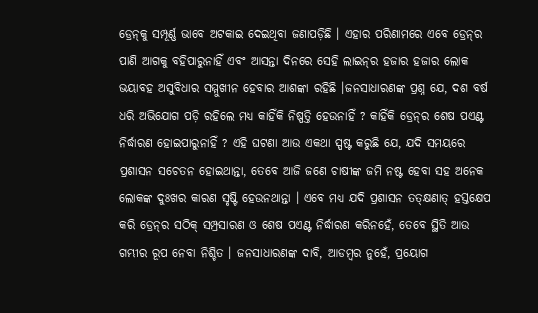ଡ୍ରେନ୍‌କୁ ସମ୍ପୂର୍ଣ୍ଣ ଭାବେ ଅଟକାଇ ଦେଇଥିବା ଜଣାପଡ଼ିଛି । ଏହାର ପରିଣାମରେ ଏବେ ଡ୍ରେନ୍‌ର ପାଣି ଆଗକୁ ବହିପାରୁନାହିଁ ଏବଂ ଆସନ୍ତା ଦିନରେ ସେହି ଲାଇନ୍‌ର ହଜାର ହଜାର ଲୋକ ଭୟାବହ ଅସୁବିଧାର ସମ୍ମୁଖୀନ ହେବାର ଆଶଙ୍କା ରହିଛି ।ଜନସାଧାରଣଙ୍କ ପ୍ରଶ୍ନ ଯେ, ଦଶ ବର୍ଷ ଧରି ଅଭିଯୋଗ ପଡ଼ି ରହିଲେ ମଧ୍ୟ କାହିଁକି ନିଷ୍ପତ୍ତି ହେଉନାହିଁ ? କାହିଁକି ଡ୍ରେନ୍‌ର ଶେଷ ପଏଣ୍ଟ ନିର୍ଦ୍ଧାରଣ ହୋଇପାରୁନାହିଁ ? ଏହି ଘଟଣା ଆଉ ଏକଥା ସ୍ପଷ୍ଟ କରୁଛି ଯେ, ଯଦି ସମୟରେ ପ୍ରଶାସନ ସଚେତନ ହୋଇଥାନ୍ତା, ତେବେ ଆଜି ଜଣେ ଚାଷୀଙ୍କ ଜମି ନଷ୍ଟ ହେବା ସହ ଅନେକ ଲୋକଙ୍କ ଦୁଃଖର କାରଣ ସୃଷ୍ଟି ହେଉନଥାନ୍ତା । ଏବେ ମଧ୍ୟ ଯଦି ପ୍ରଶାସନ ତତ୍କ୍ଷଣାତ୍ ହସ୍ତକ୍ଷେପ କରି ଡ୍ରେନ୍‌ର ସଠିକ୍ ସମ୍ପ୍ରସାରଣ ଓ ଶେଷ ପଏଣ୍ଟ ନିର୍ଦ୍ଧାରଣ କରିନହେଁ, ତେବେ ସ୍ଥିତି ଆଉ ଗମ୍ଭୀର ରୂପ ନେବା ନିଶ୍ଚିତ । ଜନସାଧାରଣଙ୍କ ଦାବି, ଆଡମ୍ବର ନୁହେଁ, ପ୍ରୟୋଗ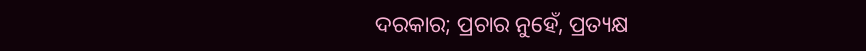ଦରକାର; ପ୍ରଚାର ନୁହେଁ, ପ୍ରତ୍ୟକ୍ଷ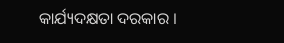କାର୍ଯ୍ୟଦକ୍ଷତା ଦରକାର ।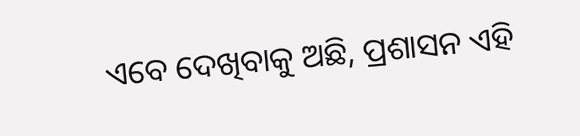ଏବେ ଦେଖିବାକୁ ଅଛି, ପ୍ରଶାସନ ଏହି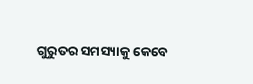ଗୁରୁତର ସମସ୍ୟାକୁ କେବେ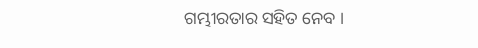ଗମ୍ଭୀରତାର ସହିତ ନେବ ।